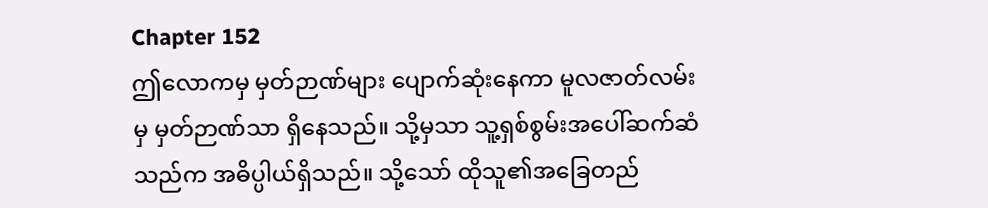Chapter 152
ဤလောကမှ မှတ်ဉာဏ်များ ပျောက်ဆုံးနေကာ မူလဇာတ်လမ်းမှ မှတ်ဉာဏ်သာ ရှိနေသည်။ သို့မှသာ သူ့ရှစ်စွမ်းအပေါ်ဆက်ဆံသည်က အဓိပ္ပါယ်ရှိသည်။ သို့သော် ထိုသူ၏အခြေတည်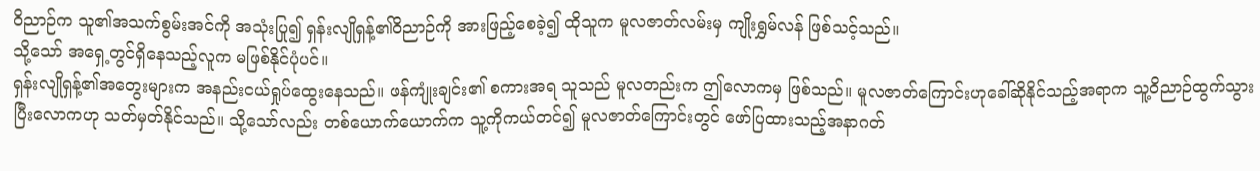ဝိညာဉ်က သူ၏အသက်စွမ်းအင်ကို အသုံးပြု၍ ရှန်းလျိုရှန့်၏ဝိညာဉ်ကို အားဖြည့်စေခဲ့၍ ထိုသူက မူလဇာတ်လမ်းမှ ကျိုးရွှမ်လန် ဖြစ်သင့်သည်။
သို့သော် အရှေ့တွင်ရှိနေသည့်လူက မဖြစ်နိုင်ပုံပင်။
ရှန်းလျိုရှန့်၏အတွေးများက အနည်းငယ်ရှုပ်ထွေးနေသည်။ ဖန်ကျုံးချင်း၏ စကားအရ သူသည် မူလတည်းက ဤလောကမှ ဖြစ်သည်။ မူလဇာတ်ကြောင်းဟုခေါ်ဆိုနိုင်သည့်အရာက သူ့ဝိညာဉ်ထွက်သွားပြီးလောကဟု သတ်မှတ်နိုင်သည်။ သို့သော်လည်း တစ်ယောက်ယောက်က သူ့ကိုကယ်တင်၍ မူလဇာတ်ကြောင်းတွင် ဖော်ပြထားသည့်အနာဂတ်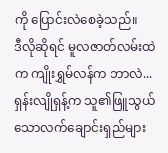ကို ပြောင်းလဲစေခဲ့သည်။
ဒီလိုဆိုရင် မူလဇာတ်လမ်းထဲက ကျိုးရွှမ်လန်က ဘာလဲ...
ရှန်းလျိုရှန့်က သူ၏ဖြူသွယ်သောလက်ချောင်းရှည်များ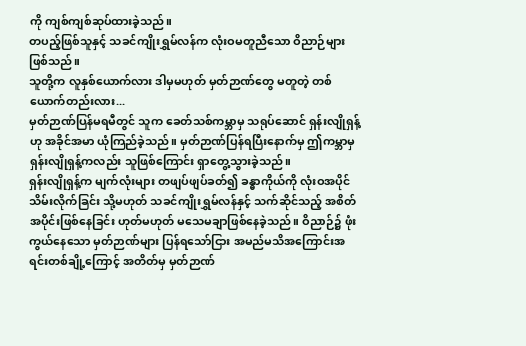ကို ကျစ်ကျစ်ဆုပ်ထားခဲ့သည်။
တပည့်ဖြစ်သူနှင့် သခင်ကျိုးရွှမ်လန်က လုံးဝမတူညီသော ဝိညာဉ်များဖြစ်သည်။
သူတို့က လူနှစ်ယောက်လား ဒါမှမဟုတ် မှတ်ဉာဏ်တွေ မတူတဲ့ တစ်ယောက်တည်းလား...
မှတ်ဉာဏ်ပြန်မရမီတွင် သူက ခေတ်သစ်ကမ္ဘာမှ သရုပ်ဆောင် ရှန်းလျိုရှန့်ဟု အခိုင်အမာ ယုံကြည်ခဲ့သည်။ မှတ်ဉာဏ်ပြန်ရပြီးနောက်မှ ဤကမ္ဘာမှ ရှန်းလျိုရှန့်ကလည်း သူဖြစ်ကြောင်း ရှာတွေ့သွားခဲ့သည်။
ရှန်းလျိုရှန့်က မျက်လုံးများ တဖျပ်ဖျပ်ခတ်၍ ခန္ဓာကိုယ်ကို လုံးဝအပိုင်သိမ်းလိုက်ခြင်း သို့မဟုတ် သခင်ကျိုးရွှမ်လန်နှင့် သက်ဆိုင်သည့် အစိတ်အပိုင်းဖြစ်နေခြင်း ဟုတ်မဟုတ် မသေမချာဖြစ်နေခဲ့သည်။ ဝိညာဉ်၌ ဖုံးကွယ်နေသော မှတ်ဉာဏ်များ ပြန်ရသော်ငြား အမည်မသိအကြောင်းအရင်းတစ်ချို့ကြောင့် အတိတ်မှ မှတ်ဉာဏ်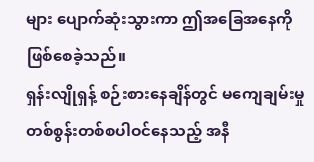များ ပျောက်ဆုံးသွားကာ ဤအခြေအနေကို ဖြစ်စေခဲ့သည်။
ရှန်းလျိုရှန့် စဉ်းစားနေချိန်တွင် မကျေချမ်းမှုတစ်စွန်းတစ်စပါဝင်နေသည့် အနီ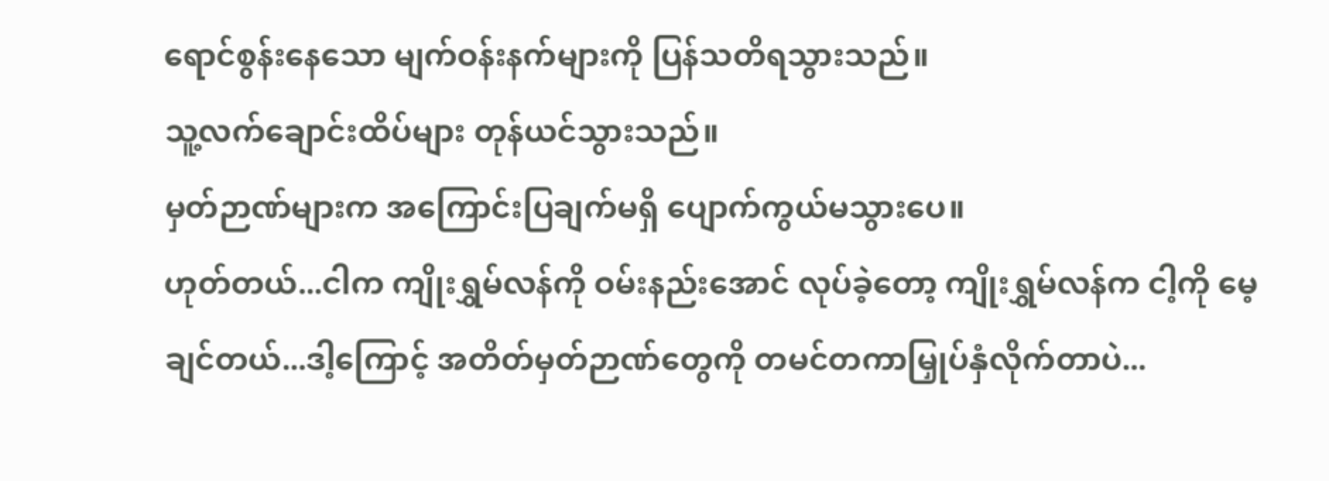ရောင်စွန်းနေသော မျက်ဝန်းနက်များကို ပြန်သတိရသွားသည်။
သူ့လက်ချောင်းထိပ်များ တုန်ယင်သွားသည်။
မှတ်ဉာဏ်များက အကြောင်းပြချက်မရှိ ပျောက်ကွယ်မသွားပေ။
ဟုတ်တယ်...ငါက ကျိုးရွှမ်လန်ကို ဝမ်းနည်းအောင် လုပ်ခဲ့တော့ ကျိုးရွှမ်လန်က ငါ့ကို မေ့ချင်တယ်...ဒါ့ကြောင့် အတိတ်မှတ်ဉာဏ်တွေကို တမင်တကာမြှုပ်နှံလိုက်တာပဲ...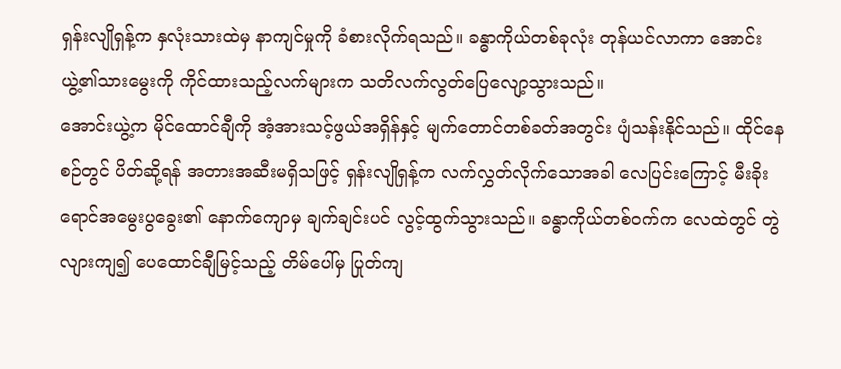ရှန်းလျိုရှန့်က နှလုံးသားထဲမှ နာကျင်မှုကို ခံစားလိုက်ရသည်။ ခန္ဓာကိုယ်တစ်ခုလုံး တုန်ယင်လာကာ အောင်းယွဲ့၏သားမွေးကို ကိုင်ထားသည့်လက်များက သတိလက်လွတ်ပြေလျော့သွားသည်။
အောင်းယွဲ့က မိုင်ထောင်ချီကို အံ့အားသင့်ဖွယ်အရှိန်နှင့် မျက်တောင်တစ်ခတ်အတွင်း ပျံသန်းနိုင်သည်။ ထိုင်နေစဉ်တွင် ပိတ်ဆို့ရန် အတားအဆီးမရှိသဖြင့် ရှန်းလျိုရှန့်က လက်လွှတ်လိုက်သောအခါ လေပြင်းကြောင့် မီးခိုးရောင်အမွေးပွခွေး၏ နောက်ကျောမှ ချက်ချင်းပင် လွင့်ထွက်သွားသည်။ ခန္ဓာကိုယ်တစ်ဝက်က လေထဲတွင် တွဲလျားကျ၍ ပေထောင်ချီမြင့်သည့် တိမ်ပေါ်မှ ပြုတ်ကျ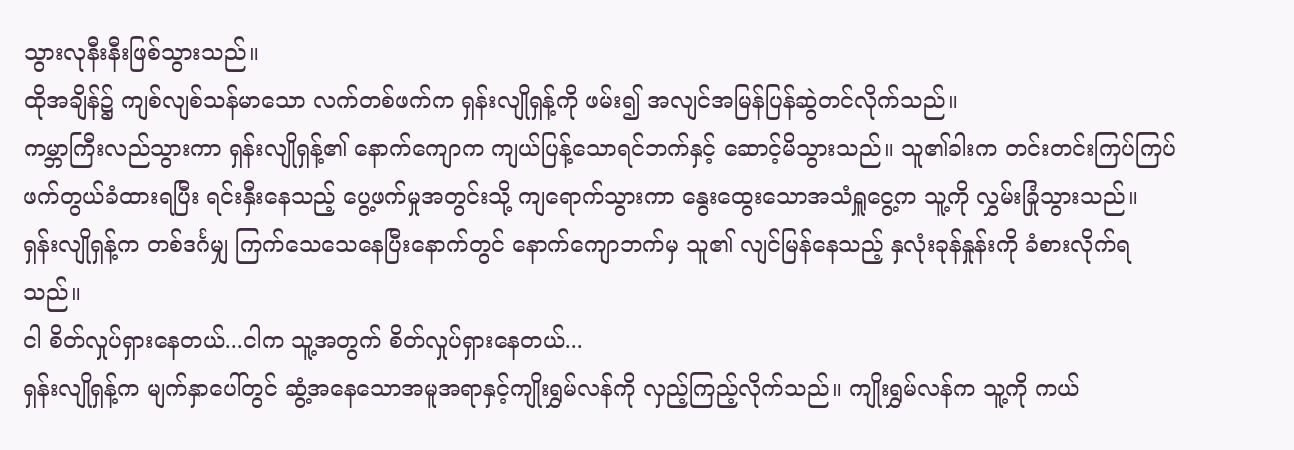သွားလုနီးနီးဖြစ်သွားသည်။
ထိုအချိန်၌ ကျစ်လျစ်သန်မာသော လက်တစ်ဖက်က ရှန်းလျိုရှန့်ကို ဖမ်း၍ အလျင်အမြန်ပြန်ဆွဲတင်လိုက်သည်။
ကမ္ဘာကြီးလည်သွားကာ ရှန်းလျိုရှန့်၏ နောက်ကျောက ကျယ်ပြန့်သောရင်ဘက်နှင့် ဆောင့်မိသွားသည်။ သူ၏ခါးက တင်းတင်းကြပ်ကြပ်ဖက်တွယ်ခံထားရပြီး ရင်းနှီးနေသည့် ပွေ့ဖက်မှုအတွင်းသို့ ကျရောက်သွားကာ နွေးထွေးသောအသံရှူငွေ့က သူ့ကို လွှမ်းခြုံသွားသည်။
ရှန်းလျိုရှန့်က တစ်ဒင်္ဂမျှ ကြက်သေသေနေပြီးနောက်တွင် နောက်ကျောဘက်မှ သူ၏ လျင်မြန်နေသည့် နှလုံးခုန်နှုန်းကို ခံစားလိုက်ရသည်။
ငါ စိတ်လှုပ်ရှားနေတယ်...ငါက သူ့အတွက် စိတ်လှုပ်ရှားနေတယ်...
ရှန်းလျိုရှန့်က မျက်နှာပေါ်တွင် ဆွံ့အနေသောအမူအရာနှင့်ကျိုးရွှမ်လန်ကို လှည့်ကြည့်လိုက်သည်။ ကျိုးရွှမ်လန်က သူ့ကို ကယ်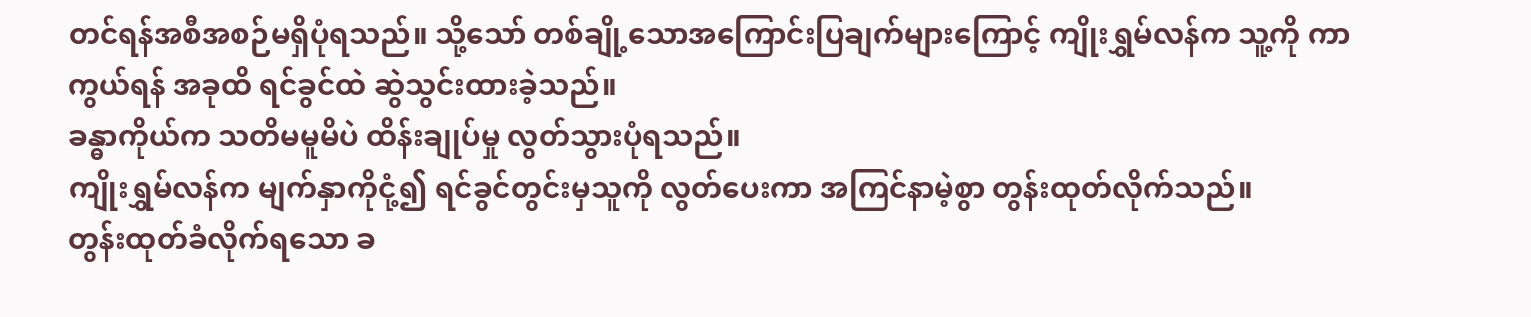တင်ရန်အစီအစဉ်မရှိပုံရသည်။ သို့သော် တစ်ချို့သောအကြောင်းပြချက်များကြောင့် ကျိုးရွှမ်လန်က သူ့ကို ကာကွယ်ရန် အခုထိ ရင်ခွင်ထဲ ဆွဲသွင်းထားခဲ့သည်။
ခန္ဓာကိုယ်က သတိမမူမိပဲ ထိန်းချုပ်မှု လွတ်သွားပုံရသည်။
ကျိုးရွှမ်လန်က မျက်နှာကိုငုံ့၍ ရင်ခွင်တွင်းမှသူကို လွတ်ပေးကာ အကြင်နာမဲ့စွာ တွန်းထုတ်လိုက်သည်။
တွန်းထုတ်ခံလိုက်ရသော ခ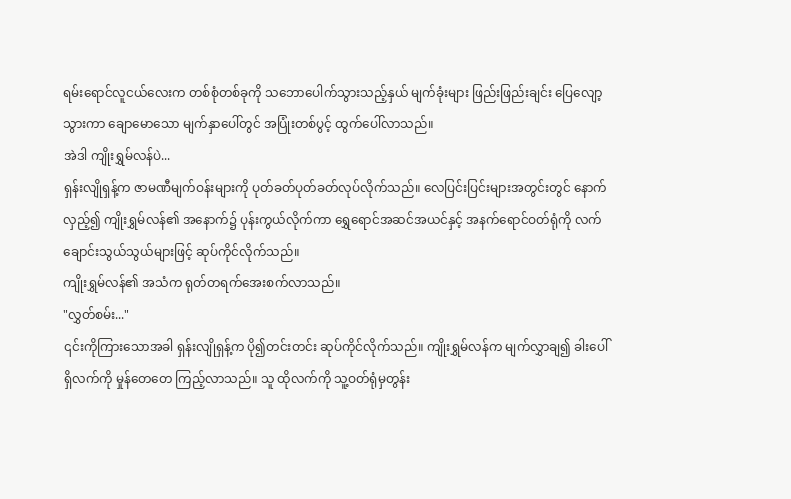ရမ်းရောင်လူငယ်လေးက တစ်စုံတစ်ခုကို သဘောပေါက်သွားသည့်နှယ် မျက်ခုံးများ ဖြည်းဖြည်းချင်း ပြေလျော့သွားကာ ချောမောသော မျက်နှာပေါ်တွင် အပြုံးတစ်ပွင့် ထွက်ပေါ်လာသည်။
အဲဒါ ကျိုးရွှမ်လန်ပဲ...
ရှန်းလျိုရှန့်က ဇာမဏီမျက်ဝန်းများကို ပုတ်ခတ်ပုတ်ခတ်လုပ်လိုက်သည်။ လေပြင်းပြင်းများအတွင်းတွင် နောက်လှည့်၍ ကျိုးရွှမ်လန်၏ အနောက်၌ ပုန်းကွယ်လိုက်ကာ ရွှေရောင်အဆင်အယင်နှင့် အနက်ရောင်ဝတ်ရုံကို လက်ချောင်းသွယ်သွယ်များဖြင့် ဆုပ်ကိုင်လိုက်သည်။
ကျိုးရွှမ်လန်၏ အသံက ရုတ်တရက်အေးစက်လာသည်။
"လွှတ်စမ်း..."
၎င်းကိုကြားသောအခါ ရှန်းလျိုရှန့်က ပို၍တင်းတင်း ဆုပ်ကိုင်လိုက်သည်။ ကျိုးရွှမ်လန်က မျက်လွှာချ၍ ခါးပေါ်ရှိလက်ကို မှုန်တေတေ ကြည့်လာသည်။ သူ ထိုလက်ကို သူ့ဝတ်ရုံမှတွန်း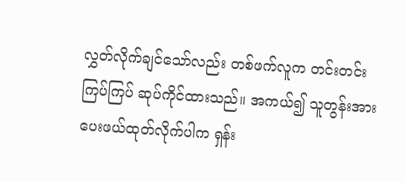လွှတ်လိုက်ချင်သော်လည်း တစ်ဖက်လူက တင်းတင်းကြပ်ကြပ် ဆုပ်ကိုင်ထားသည်။ အကယ်၍ သူတွန်းအားပေးဖယ်ထုတ်လိုက်ပါက ရှန်း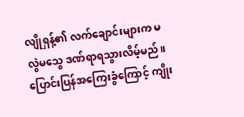လျိုရှန့်၏ လက်ချောင်းများက မလွဲမသွေ ဒဏ်ရာရသွားလိမ့်မည်။
ပြောင်းပြန်အကြေးခွံကြောင့် ကျိုး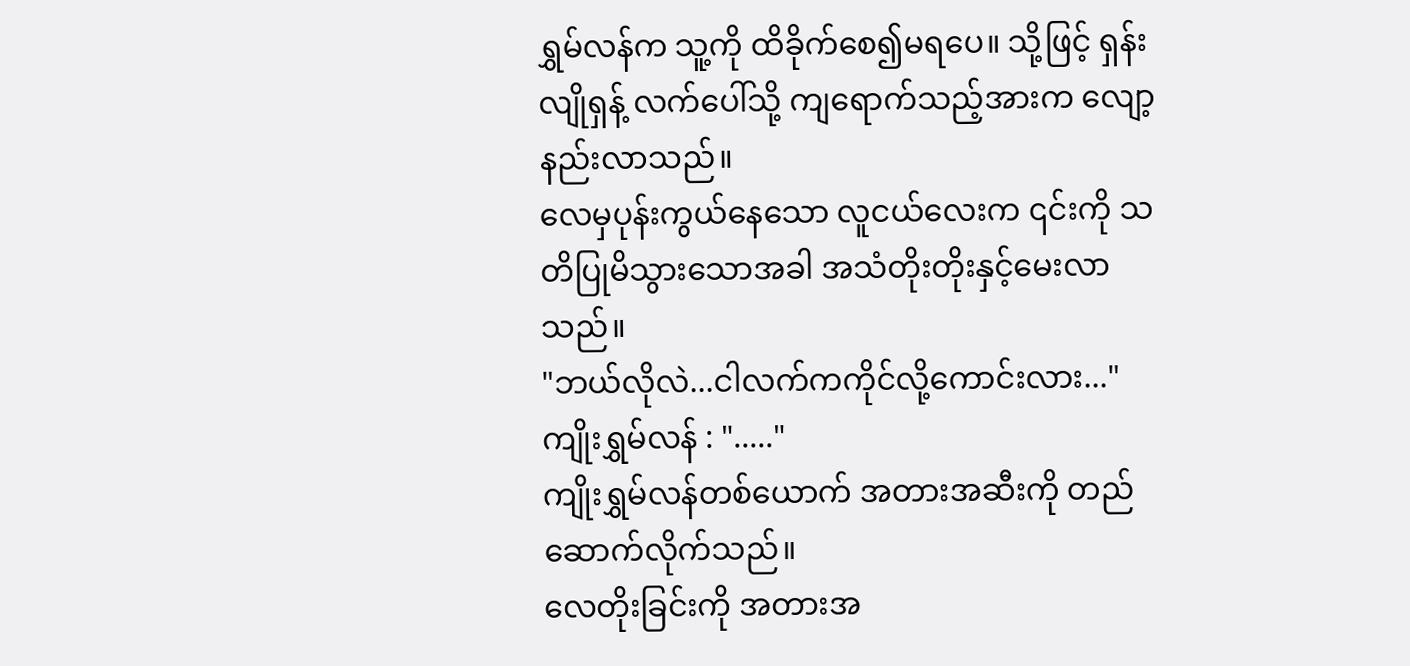ရွှမ်လန်က သူ့ကို ထိခိုက်စေ၍မရပေ။ သို့ဖြင့် ရှန်းလျိုရှန့် လက်ပေါ်သို့ ကျရောက်သည့်အားက လျော့နည်းလာသည်။
လေမှပုန်းကွယ်နေသော လူငယ်လေးက ၎င်းကို သတိပြုမိသွားသောအခါ အသံတိုးတိုးနှင့်မေးလာသည်။
"ဘယ်လိုလဲ...ငါလက်ကကိုင်လို့ကောင်းလား..."
ကျိုးရွှမ်လန် : "....."
ကျိုးရွှမ်လန်တစ်ယောက် အတားအဆီးကို တည်ဆောက်လိုက်သည်။
လေတိုးခြင်းကို အတားအ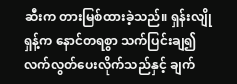ဆီးက တားမြစ်ထားခဲ့သည်။ ရှန်းလျိုရှန့်က နောင်တရစွာ သက်ပြင်းချ၍ လက်လွတ်ပေးလိုက်သည်နှင့် ချက်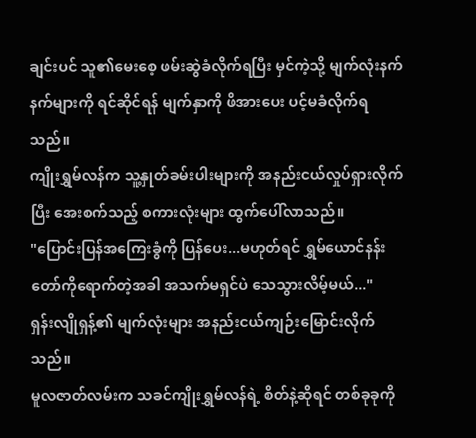ချင်းပင် သူ၏မေးစေ့ ဖမ်းဆွဲခံလိုက်ရပြီး မှင်ကဲ့သို့ မျက်လုံးနက်နက်များကို ရင်ဆိုင်ရန် မျက်နှာကို ဖိအားပေး ပင့်မခံလိုက်ရသည်။
ကျိုးရွှမ်လန်က သူ့နှုတ်ခမ်းပါးများကို အနည်းငယ်လှုပ်ရှားလိုက်ပြီး အေးစက်သည့် စကားလုံးများ ထွက်ပေါ်လာသည်။
"ပြောင်းပြန်အကြေးခွံကို ပြန်ပေး...မဟုတ်ရင် ရွှမ်ယောင်နန်းတော်ကိုရောက်တဲ့အခါ အသက်မရှင်ပဲ သေသွားလိမ့်မယ်..."
ရှန်းလျိုရှန့်၏ မျက်လုံးများ အနည်းငယ်ကျဉ်းမြောင်းလိုက်သည်။
မူလဇာတ်လမ်းက သခင်ကျိုးရွှမ်လန်ရဲ့ စိတ်နဲ့ဆိုရင် တစ်ခုခုကို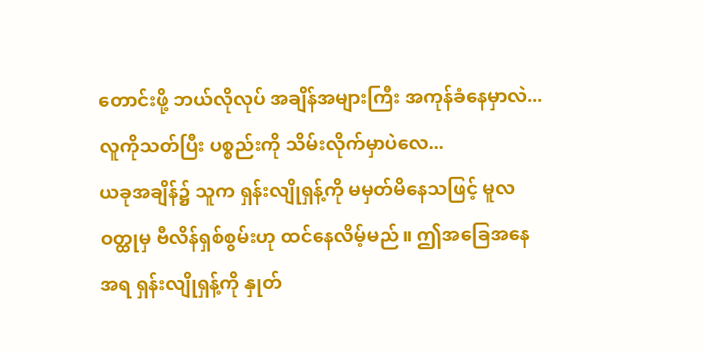တောင်းဖို့ ဘယ်လိုလုပ် အချိန်အများကြီး အကုန်ခံနေမှာလဲ...လူကိုသတ်ပြီး ပစ္စည်းကို သိမ်းလိုက်မှာပဲလေ...
ယခုအချိန်၌ သူက ရှန်းလျိုရှန့်ကို မမှတ်မိနေသဖြင့် မူလဝတ္ထုမှ ဗီလိန်ရှစ်စွမ်းဟု ထင်နေလိမ့်မည်။ ဤအခြေအနေအရ ရှန်းလျိုရှန့်ကို နှုတ်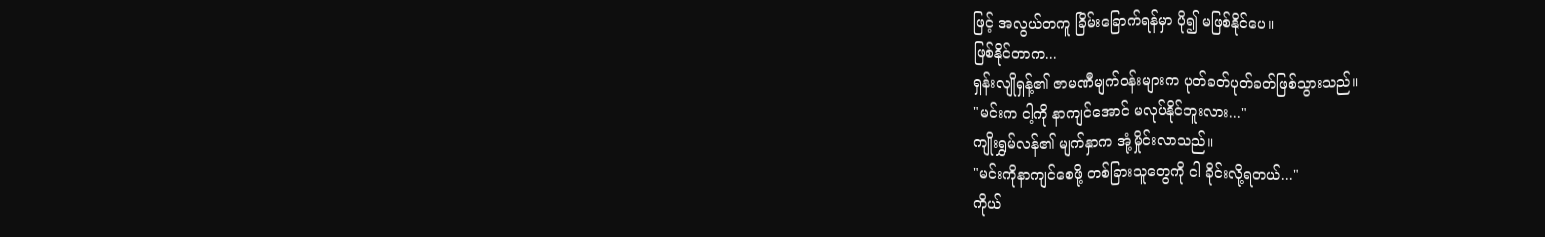ဖြင့် အလွယ်တကူ ခြိမ်းခြောက်ရန်မှာ ပို၍ မဖြစ်နိုင်ပေ။
ဖြစ်နိုင်တာက...
ရှန်းလျိုရှန့်၏ ဇာမဏီမျက်ဝန်းများက ပုတ်ခတ်ပုတ်ခတ်ဖြစ်သွားသည်။
"မင်းက ငါ့ကို နာကျင်အောင် မလုပ်နိုင်ဘူးလား..."
ကျိုးရွှမ်လန်၏ မျက်နှာက အုံ့မှိုင်းလာသည်။
"မင်းကိုနာကျင်စေဖို့ တစ်ခြားသူတွေကို ငါ ခိုင်းလို့ရတယ်..."
ကိုယ်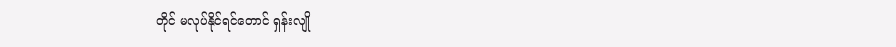တိုင် မလုပ်နိုင်ရင်တောင် ရှန်းလျို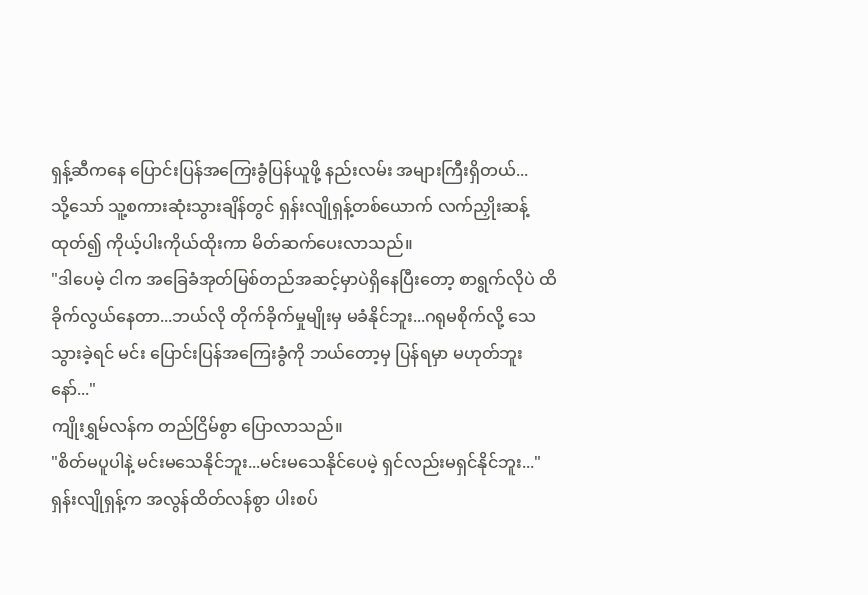ရှန့်ဆီကနေ ပြောင်းပြန်အကြေးခွံပြန်ယူဖို့ နည်းလမ်း အများကြီးရှိတယ်...
သို့သော် သူ့စကားဆုံးသွားချိန်တွင် ရှန်းလျိုရှန့်တစ်ယောက် လက်ညှိုးဆန့်ထုတ်၍ ကိုယ့်ပါးကိုယ်ထိုးကာ မိတ်ဆက်ပေးလာသည်။
"ဒါပေမဲ့ ငါက အခြေခံအုတ်မြစ်တည်အဆင့်မှာပဲရှိနေပြီးတော့ စာရွက်လိုပဲ ထိခိုက်လွယ်နေတာ...ဘယ်လို တိုက်ခိုက်မှုမျိုးမှ မခံနိုင်ဘူး...ဂရုမစိုက်လို့ သေသွားခဲ့ရင် မင်း ပြောင်းပြန်အကြေးခွံကို ဘယ်တော့မှ ပြန်ရမှာ မဟုတ်ဘူးနော်..."
ကျိုးရွှမ်လန်က တည်ငြိမ်စွာ ပြောလာသည်။
"စိတ်မပူပါနဲ့ မင်းမသေနိုင်ဘူး...မင်းမသေနိုင်ပေမဲ့ ရှင်လည်းမရှင်နိုင်ဘူး..."
ရှန်းလျိုရှန့်က အလွန်ထိတ်လန်စွာ ပါးစပ်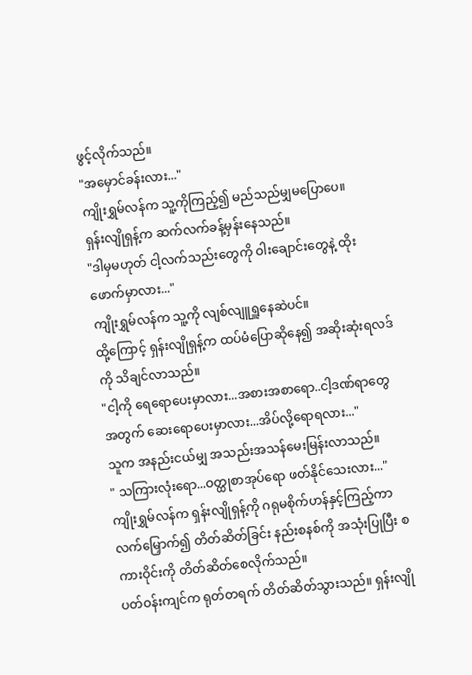ဖွင့်လိုက်သည်။
"အမှောင်ခန်းလား..."
ကျိုးရွှမ်လန်က သူ့ကိုကြည့်၍ မည်သည်မျှမပြောပေ။
ရှန်းလျိုရှန့်က ဆက်လက်ခန့်မှန်းနေသည်။
"ဒါမှမဟုတ် ငါ့လက်သည်းတွေကို ဝါးချောင်းတွေနဲ့ ထိုးဖောက်မှာလား..."
ကျိုးရွှမ်လန်က သူ့ကို လျစ်လျူရှူနေဆဲပင်။
ထို့ကြောင့် ရှန်းလျိုရှန့်က ထပ်မံပြောဆိုနေ၍ အဆိုးဆုံးရလဒ်ကို သိချင်လာသည်။
"ငါ့ကို ရေရောပေးမှာလား...အစားအစာရော..ငါ့ဒဏ်ရာတွေအတွက် ဆေးရောပေးမှာလား...အိပ်လို့ရောရလား..."
သူက အနည်းငယ်မျှ အသည်းအသန်မေးမြန်းလာသည်။
" သကြားလုံးရော...ဝတ္ထုစာအုပ်ရော ဖတ်နိုင်သေးလား..."
ကျိုးရွှမ်လန်က ရှန်းလျိုရှန့်ကို ဂရုမစိုက်ဟန်နှင့်ကြည့်ကာ လက်မြှောက်၍ တိတ်ဆိတ်ခြင်း နည်းစနစ်ကို အသုံးပြုပြီး စကားဝိုင်းကို တိတ်ဆိတ်စေလိုက်သည်။
ပတ်ဝန်းကျင်က ရုတ်တရက် တိတ်ဆိတ်သွားသည်။ ရှန်းလျို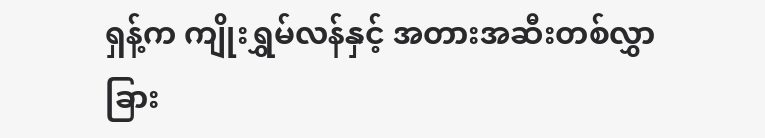ရှန့်က ကျိုးရွှမ်လန်နှင့် အတားအဆီးတစ်လွှာခြား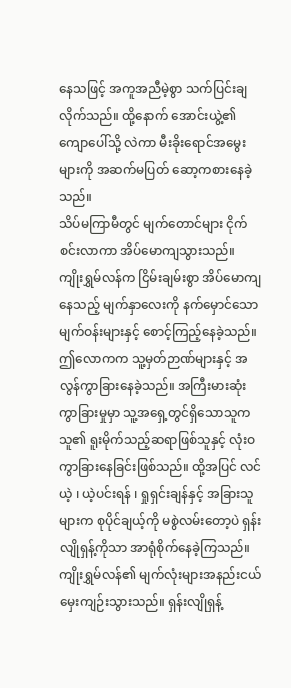နေသဖြင့် အကူအညီမဲ့စွာ သက်ပြင်းချလိုက်သည်။ ထို့နောက် အောင်းယွဲ့၏ကျောပေါ်သို့ လဲကာ မီးခိုးရောင်အမွေးများကို အဆက်မပြတ် ဆော့ကစားနေခဲ့သည်။
သိပ်မကြာမီတွင် မျက်တောင်များ ငိုက်စင်းလာကာ အိပ်မောကျသွားသည်။
ကျိုးရွှမ်လန်က ငြိမ်းချမ်းစွာ အိပ်မောကျနေသည့် မျက်နှာလေးကို နက်မှောင်သော မျက်ဝန်းများနှင့် စောင့်ကြည့်နေခဲ့သည်။
ဤလောကက သူ့မှတ်ဉာဏ်များနှင့် အလွန်ကွာခြားနေခဲ့သည်။ အကြီးမားဆုံးကွာခြားမှုမှာ သူ့အရှေ့တွင်ရှိသောသူက သူ၏ ရူးမိုက်သည့်ဆရာဖြစ်သူနှင့် လုံးဝကွာခြားနေခြင်းဖြစ်သည်။ ထို့အပြင် လင်ယဲ့ ၊ ယဲ့ပင်းရန် ၊ ရှုရှင်းချန်နှင့် အခြားသူများက စုပိုင်ချယ့်ကို မစွဲလမ်းတော့ပဲ ရှန်းလျိုရှန့်ကိုသာ အာရုံစိုက်နေခဲ့ကြသည်။
ကျိုးရွှမ်လန်၏ မျက်လုံးများအနည်းငယ် မှေးကျဉ်းသွားသည်။ ရှန်းလျိုရှန့်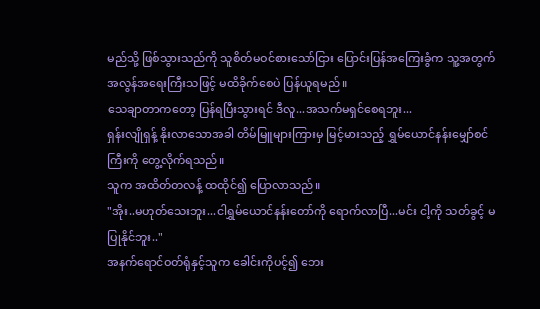မည်သို့ ဖြစ်သွားသည်ကို သူစိတ်မဝင်စားသော်ငြား ပြောင်းပြန်အကြေးခွံက သူ့အတွက် အလွန်အရေးကြီးသဖြင့် မထိခိုက်စေပဲ ပြန်ယူရမည်။
သေချာတာကတော့ ပြန်ရပြီးသွားရင် ဒီလူ...အသက်မရှင်စေရဘူး...
ရှန်းလျိုရှန့် နိုးလာသောအခါ တိမ်မြူများကြားမှ မြင့်မားသည့် ရွှမ်ယောင်နန်းမျှော်စင်ကြီးကို တွေ့လိုက်ရသည်။
သူက အထိတ်တလန့် ထထိုင်၍ ပြောလာသည်။
"အိုး..မဟုတ်သေးဘူး...ငါရွှမ်ယောင်နန်းတော်ကို ရောက်လာပြီ...မင်း ငါ့ကို သတ်ခွင့် မပြုနိုင်ဘူး.."
အနက်ရောင်ဝတ်ရုံနှင့်သူက ခေါင်းကိုပင့်၍ ဘေး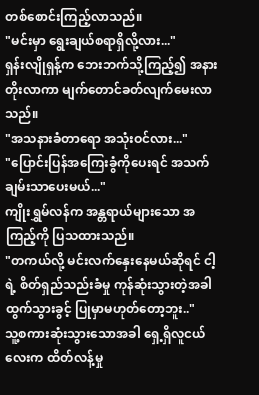တစ်စောင်းကြည့်လာသည်။
"မင်းမှာ ရွေးချယ်စရာရှိလို့လား..."
ရှန်းလျိုရှန့်က ဘေးဘက်သို့ကြည့်၍ အနားတိုးလာကာ မျက်တောင်ခတ်လျက်မေးလာသည်။
"အသနားခံတာရော အသုံးဝင်လား..."
"ပြောင်းပြန်အကြေးခွံကိုပေးရင် အသက်ချမ်းသာပေးမယ်..."
ကျိုးရွှမ်လန်က အန္တရာယ်များသော အကြည့်ကို ပြသထားသည်။
"တကယ်လို့ မင်းလက်နှေးနေမယ်ဆိုရင် ငါ့ရဲ့ စိတ်ရှည်သည်းခံမှု ကုန်ဆုံးသွားတဲ့အခါ ထွက်သွားခွင့် ပြုမှာမဟုတ်တော့ဘူး.."
သူ့စကားဆုံးသွားသောအခါ ရှေ့ရှိလူငယ်လေးက ထိတ်လန့်မှု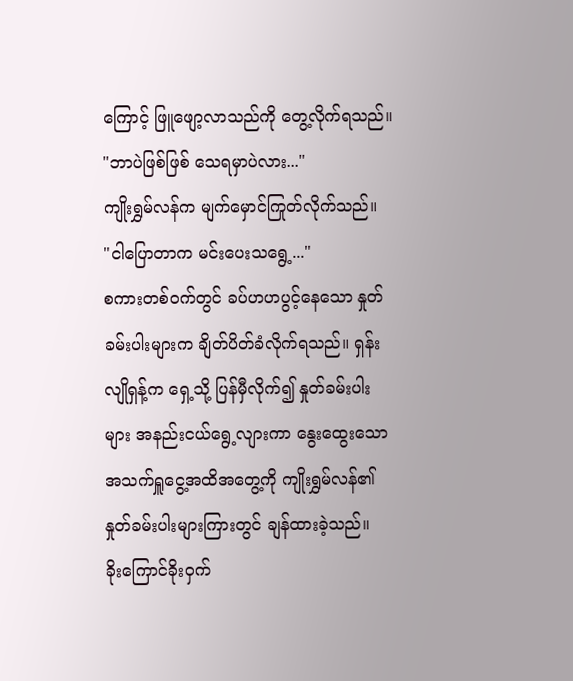ကြောင့် ဖြူဖျော့လာသည်ကို တွေ့လိုက်ရသည်။
"ဘာပဲဖြစ်ဖြစ် သေရမှာပဲလား..."
ကျိုးရွှမ်လန်က မျက်မှောင်ကြုတ်လိုက်သည်။
"ငါပြောတာက မင်းပေးသရွေ့..."
စကားတစ်ဝက်တွင် ခပ်ဟဟပွင့်နေသော နှုတ်ခမ်းပါးများက ချိတ်ပိတ်ခံလိုက်ရသည်။ ရှန်းလျိုရှန့်က ရှေ့သို့ ပြန်မှီလိုက်၍ နှုတ်ခမ်းပါးများ အနည်းငယ်ရွေ့လျားကာ နွေးထွေးသောအသက်ရှူငွေ့အထိအတွေ့ကို ကျိုးရွှမ်လန်၏ နှုတ်ခမ်းပါးများကြားတွင် ချန်ထားခဲ့သည်။
ခိုးကြောင်ခိုးဝှက်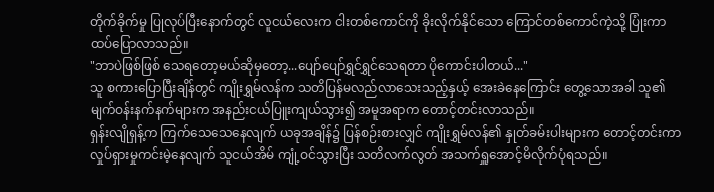တိုက်ခိုက်မှု ပြုလုပ်ပြီးနောက်တွင် လူငယ်လေးက ငါးတစ်ကောင်ကို ခိုးလိုက်နိုင်သော ကြောင်တစ်ကောင်ကဲ့သို့ ပြုံးကာ ထပ်ပြောလာသည်။
"ဘာပဲဖြစ်ဖြစ် သေရတော့မယ်ဆိုမှတော့...ပျော်ပျော်ရွှင်ရွှင်သေရတာ ပိုကောင်းပါတယ်..."
သူ စကားပြောပြီးချိန်တွင် ကျိုးရွှမ်လန်က သတိပြန်မလည်လာသေးသည့်နှယ့် အေးခဲနေကြောင်း တွေ့သောအခါ သူ၏မျက်ဝန်းနက်နက်များက အနည်းငယ်ပြူးကျယ်သွား၍ အမူအရာက တောင့်တင်းလာသည်။
ရှန်းလျိုရှန့်က ကြက်သေသေနေလျက် ယခုအချိန်၌ ပြန်စဉ်းစားလျှင် ကျိုးရွှမ်လန်၏ နှုတ်ခမ်းပါးများက တောင့်တင်းကာ လှုပ်ရှားမှုကင်းမဲ့နေလျက် သူငယ်အိမ် ကျုံ့ဝင်သွားပြီး သတိလက်လွတ် အသက်ရှူအောင့်မိလိုက်ပုံရသည်။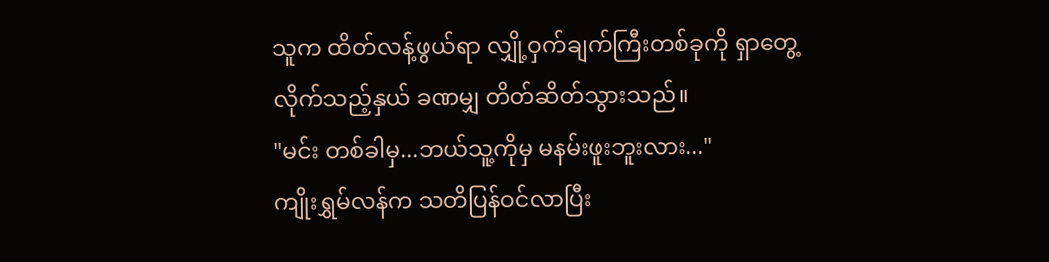သူက ထိတ်လန့်ဖွယ်ရာ လျှို့ဝှက်ချက်ကြီးတစ်ခုကို ရှာတွေ့လိုက်သည့်နှယ် ခဏမျှ တိတ်ဆိတ်သွားသည်။
"မင်း တစ်ခါမှ...ဘယ်သူ့ကိုမှ မနမ်းဖူးဘူးလား..."
ကျိုးရွှမ်လန်က သတိပြန်ဝင်လာပြီး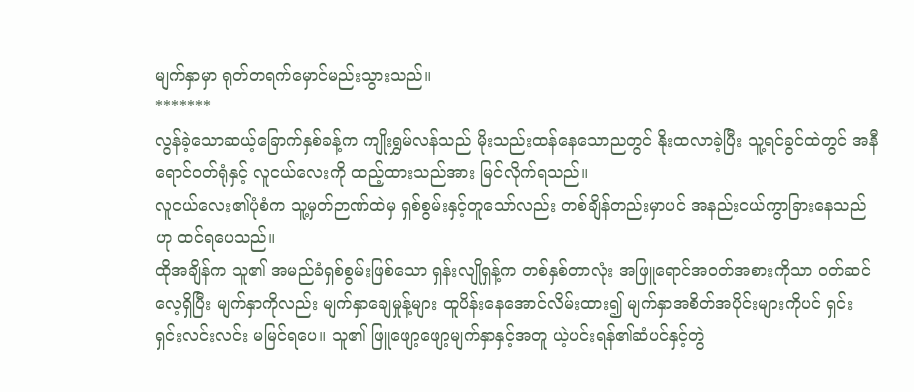မျက်နှာမှာ ရုတ်တရက်မှောင်မည်းသွားသည်။
*******
လွန်ခဲ့သောဆယ့်ခြောက်နှစ်ခန့်က ကျိုးရွှမ်လန်သည် မိုးသည်းထန်နေသောညတွင် နိုးထလာခဲ့ပြီး သူ့ရင်ခွင်ထဲတွင် အနီရောင်ဝတ်ရုံနှင့် လူငယ်လေးကို ထည့်ထားသည်အား မြင်လိုက်ရသည်။
လူငယ်လေး၏ပုံစံက သူ့မှတ်ဉာဏ်ထဲမှ ရှစ်စွမ်းနှင့်တူသော်လည်း တစ်ချိန်တည်းမှာပင် အနည်းငယ်ကွာခြားနေသည်ဟု ထင်ရပေသည်။
ထိုအချိန်က သူ၏ အမည်ခံရှစ်စွမ်းဖြစ်သော ရှန်းလျိုရှန့်က တစ်နှစ်တာလုံး အဖြူရောင်အဝတ်အစားကိုသာ ဝတ်ဆင်လေ့ရှိပြီး မျက်နှာကိုလည်း မျက်နှာချေမှုန့်များ ထူပိန်းနေအောင်လိမ်းထား၍ မျက်နှာအစိတ်အပိုင်းများကိုပင် ရှင်းရှင်းလင်းလင်း မမြင်ရပေ။ သူ၏ ဖြူဖျော့ဖျော့မျက်နှာနှင့်အတူ ယဲ့ပင်းရန်၏ဆံပင်နှင့်တွဲ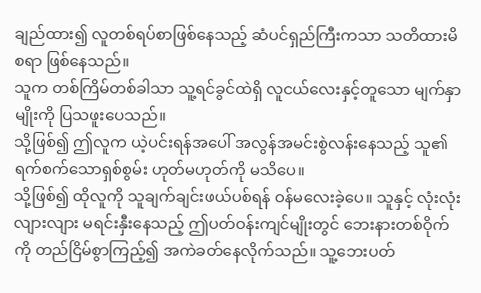ချည်ထား၍ လူတစ်ရပ်စာဖြစ်နေသည့် ဆံပင်ရှည်ကြီးကသာ သတိထားမိစရာ ဖြစ်နေသည်။
သူက တစ်ကြိမ်တစ်ခါသာ သူ့ရင်ခွင်ထဲရှိ လူငယ်လေးနှင့်တူသော မျက်နှာမျိုးကို ပြသဖူးပေသည်။
သို့ဖြစ်၍ ဤလူက ယဲ့ပင်းရန်အပေါ် အလွန်အမင်းစွဲလန်းနေသည့် သူ၏ ရက်စက်သောရှစ်စွမ်း ဟုတ်မဟုတ်ကို မသိပေ။
သို့ဖြစ်၍ ထိုလူကို သူချက်ချင်းဖယ်ပစ်ရန် ဝန်မလေးခဲ့ပေ။ သူနှင့် လုံးလုံးလျားလျား မရင်းနှီးနေသည့် ဤပတ်ဝန်းကျင်မျိုးတွင် ဘေးနားတစ်ဝိုက်ကို တည်ငြိမ်စွာကြည့်၍ အကဲခတ်နေလိုက်သည်။ သူ့ဘေးပတ်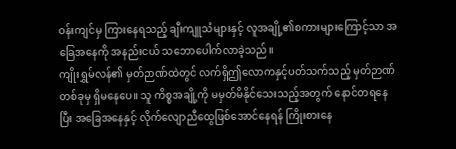ဝန်းကျင်မှ ကြားနေရသည့် ချီးကျူသံများနှင့် လူအချို့၏စကားများကြောင့်သာ အခြေအနေကို အနည်းငယ် သဘောပေါက်လာခဲ့သည်။
ကျိုးရွှမ်လန်၏ မှတ်ဉာဏ်ထဲတွင် လက်ရှိဤလောကနှင့်ပတ်သက်သည့် မှတ်ဉာဏ်တစ်ခုမှ ရှိမနေပေ။ သူ ကိစ္စအချို့ကို မမှတ်မိနိုင်သေးသည့်အတွက် နောင်တရနေပြီး အခြေအနေနှင့် လိုက်လျောညီထွေဖြစ်အောင်နေရန် ကြိုးစားနေ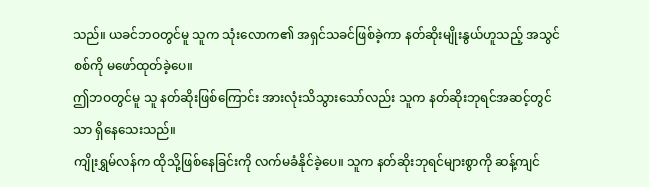သည်။ ယခင်ဘဝတွင်မူ သူက သုံးလောက၏ အရှင်သခင်ဖြစ်ခဲ့ကာ နတ်ဆိုးမျိုးနွယ်ဟူသည့် အသွင်စစ်ကို မဖော်ထုတ်ခဲ့ပေ။
ဤဘဝတွင်မူ သူ နတ်ဆိုးဖြစ်ကြောင်း အားလုံးသိသွားသော်လည်း သူက နတ်ဆိုးဘုရင်အဆင့်တွင်သာ ရှိနေသေးသည်။
ကျိုးရွှမ်လန်က ထိုသို့ဖြစ်နေခြင်းကို လက်မခံနိုင်ခဲ့ပေ။ သူက နတ်ဆိုးဘုရင်များစွာကို ဆန့်ကျင်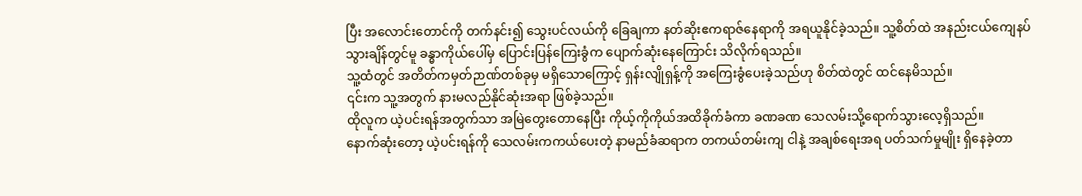ပြီး အလောင်းတောင်ကို တက်နင်း၍ သွေးပင်လယ်ကို ခြေချကာ နတ်ဆိုးဧကရာဇ်နေရာကို အရယူနိုင်ခဲ့သည်။ သူ့စိတ်ထဲ အနည်းငယ်ကျေနပ်သွားချိန်တွင်မူ ခန္ဓာကိုယ်ပေါ်မှ ပြောင်းပြန်ကြေးခွံက ပျောက်ဆုံးနေကြောင်း သိလိုက်ရသည်။
သူ့ထံတွင် အတိတ်ကမှတ်ဉာဏ်တစ်ခုမှ မရှိသောကြောင့် ရှန်းလျိုရှန့်ကို အကြေးခွံပေးခဲ့သည်ဟု စိတ်ထဲတွင် ထင်နေမိသည်။
၎င်းက သူ့အတွက် နားမလည်နိုင်ဆုံးအရာ ဖြစ်ခဲ့သည်။
ထိုလူက ယဲ့ပင်းရန်အတွက်သာ အမြဲတွေးတောနေပြီး ကိုယ့်ကိုကိုယ်အထိခိုက်ခံကာ ခဏခဏ သေလမ်းသို့ရောက်သွားလေ့ရှိသည်။
နောက်ဆုံးတော့ ယဲ့ပင်းရန်ကို သေလမ်းကကယ်ပေးတဲ့ နာမည်ခံဆရာက တကယ်တမ်းကျ ငါနဲ့ အချစ်ရေးအရ ပတ်သက်မှုမျိုး ရှိနေခဲ့တာ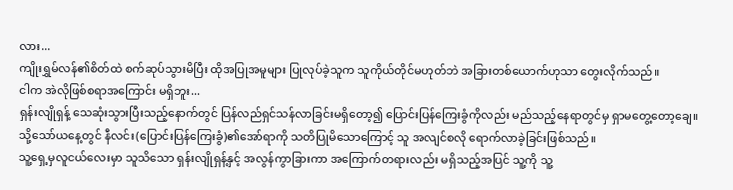လား...
ကျိုးရွှမ်လန်၏စိတ်ထဲ စက်ဆုပ်သွားမိပြီး ထိုအပြုအမူများ ပြုလုပ်ခဲ့သူက သူကိုယ်တိုင်မဟုတ်ဘဲ အခြားတစ်ယောက်ဟုသာ တွေးလိုက်သည်။
ငါက အဲလိုဖြစ်စရာအကြောင်း မရှိဘူး...
ရှန်းလျိုရှန့် သေဆုံးသွားပြီးသည့်နောက်တွင် ပြန်လည်ရှင်သန်လာခြင်းမရှိတော့၍ ပြောင်းပြန်ကြေးခွံကိုလည်း မည်သည့်နေရာတွင်မှ ရှာမတွေ့တော့ချေ။
သို့သော်ယနေ့တွင် နီလင်း(ပြောင်းပြန်ကြေးခွံ)၏အော်ရာကို သတိပြုမိသောကြောင့် သူ အလျင်စလို ရောက်လာခဲ့ခြင်းဖြစ်သည်။
သူ့ရှေ့မှလူငယ်လေးမှာ သူသိသော ရှန်းလျိုရှန့်နှင့် အလွန်ကွာခြားကာ အကြောက်တရားလည်း မရှိသည့်အပြင် သူ့ကို သူ့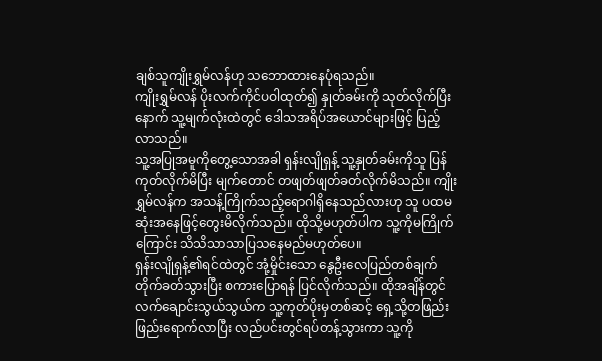ချစ်သူကျိုးရွှမ်လန်ဟု သဘောထားနေပုံရသည်။
ကျိုးရွှမ်လန် ပိုးလက်ကိုင်ပဝါထုတ်၍ နှုတ်ခမ်းကို သုတ်လိုက်ပြီးနောက် သူ့မျက်လုံးထဲတွင် ဒေါသအရိပ်အယောင်များဖြင့် ပြည့်လာသည်။
သူ့အပြုအမူကိုတွေ့သောအခါ ရှန်းလျိုရှန့် သူ့နှုတ်ခမ်းကိုသူ ပြန်ကုတ်လိုက်မိပြီး မျက်တောင် တဖျတ်ဖျတ်ခတ်လိုက်မိသည်။ ကျိုးရွှမ်လန်က အသန့်ကြိုက်သည့်ရောဂါရှိနေသည်လားဟု သူ ပထမဆုံးအနေဖြင့်တွေးမိလိုက်သည်။ ထိုသို့မဟုတ်ပါက သူ့ကိုမကြိုက်ကြောင်း သိသိသာသာပြသနေမည်မဟုတ်ပေ။
ရှန်းလျိုရှန့်၏ရင်ထဲတွင် အုံ့မှိုင်းသော နွေဦးလေပြည်တစ်ချက် တိုက်ခတ်သွားပြီး စကားပြောရန် ပြင်လိုက်သည်။ ထိုအချိန်တွင် လက်ချောင်းသွယ်သွယ်က သူ့ကုတ်ပိုးမှတစ်ဆင့် ရှေ့သို့တဖြည်းဖြည်းရောက်လာပြီး လည်ပင်းတွင်ရပ်တန့်သွားကာ သူ့ကို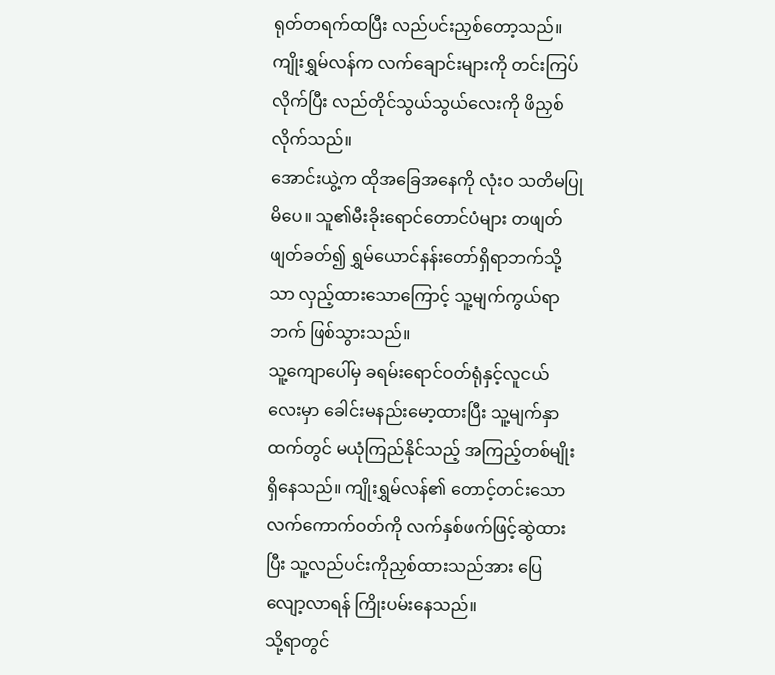ရုတ်တရက်ထပြီး လည်ပင်းညှစ်တော့သည်။
ကျိုးရွှမ်လန်က လက်ချောင်းများကို တင်းကြပ်လိုက်ပြီး လည်တိုင်သွယ်သွယ်လေးကို ဖိညှစ်လိုက်သည်။
အောင်းယွဲ့က ထိုအခြေအနေကို လုံးဝ သတိမပြုမိပေ။ သူ၏မီးခိုးရောင်တောင်ပံများ တဖျတ်ဖျတ်ခတ်၍ ရွှမ်ယောင်နန်းတော်ရှိရာဘက်သို့သာ လှည့်ထားသောကြောင့် သူ့မျက်ကွယ်ရာဘက် ဖြစ်သွားသည်။
သူ့ကျောပေါ်မှ ခရမ်းရောင်ဝတ်ရုံနှင့်လူငယ်လေးမှာ ခေါင်းမနည်းမော့ထားပြီး သူ့မျက်နှာထက်တွင် မယုံကြည်နိုင်သည့် အကြည့်တစ်မျိုး ရှိနေသည်။ ကျိုးရွှမ်လန်၏ တောင့်တင်းသောလက်ကောက်ဝတ်ကို လက်နှစ်ဖက်ဖြင့်ဆွဲထားပြီး သူ့လည်ပင်းကိုညှစ်ထားသည်အား ပြေလျော့လာရန် ကြိုးပမ်းနေသည်။
သို့ရာတွင်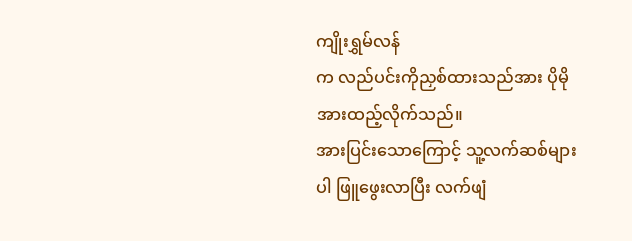ကျိုးရွှမ်လန်
က လည်ပင်းကိုညှစ်ထားသည်အား ပိုမိုအားထည့်လိုက်သည်။
အားပြင်းသောကြောင့် သူ့လက်ဆစ်များပါ ဖြူဖွေးလာပြီး လက်ဖျံ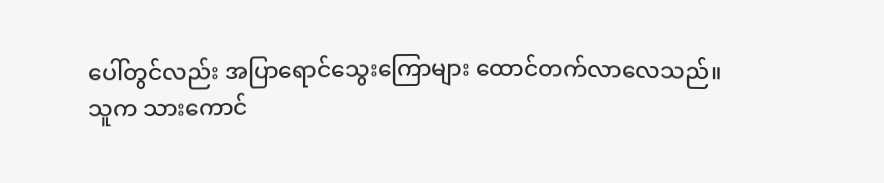ပေါ်တွင်လည်း အပြာရောင်သွေးကြောများ ထောင်တက်လာလေသည်။
သူက သားကောင်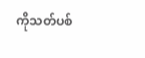ကိုသတ်ပစ်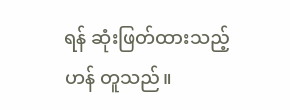ရန် ဆုံးဖြတ်ထားသည့်ဟန် တူသည်။